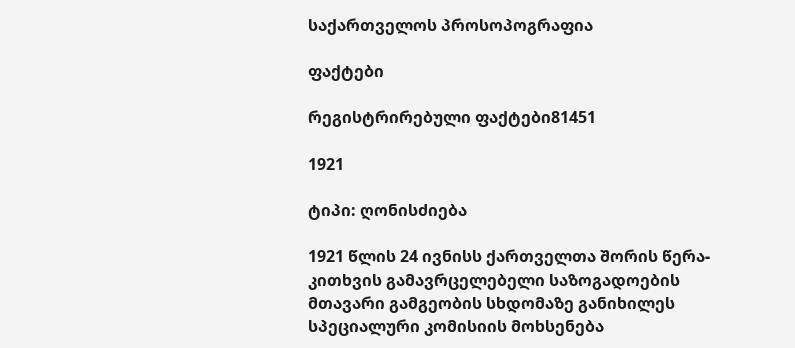საქართველოს პროსოპოგრაფია

ფაქტები

რეგისტრირებული ფაქტები81451

1921

ტიპი: ღონისძიება

1921 წლის 24 ივნისს ქართველთა შორის წერა-კითხვის გამავრცელებელი საზოგადოების მთავარი გამგეობის სხდომაზე განიხილეს სპეციალური კომისიის მოხსენება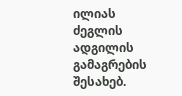ილიას ძეგლის ადგილის გამაგრების შესახებ.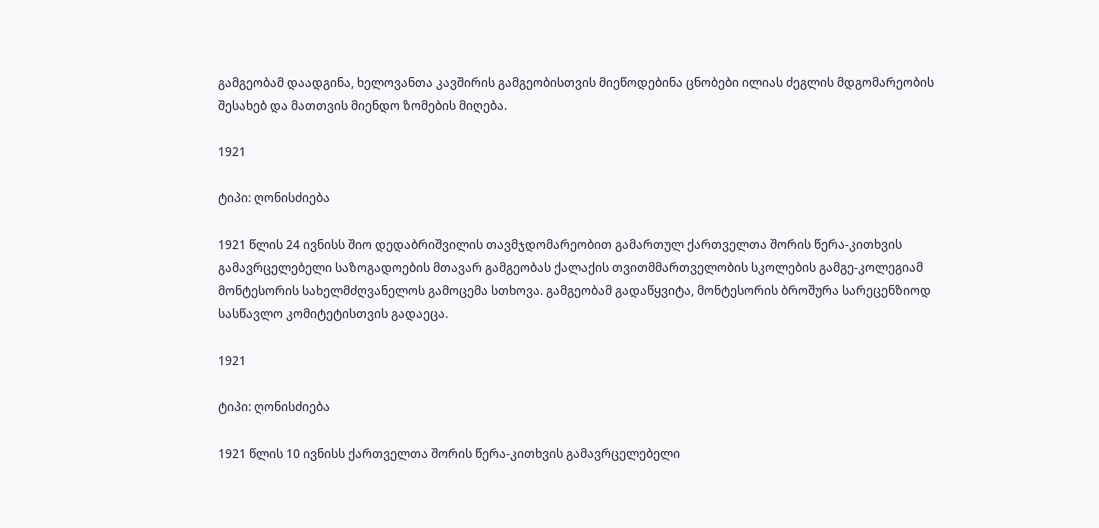გამგეობამ დაადგინა, ხელოვანთა კავშირის გამგეობისთვის მიეწოდებინა ცნობები ილიას ძეგლის მდგომარეობის შესახებ და მათთვის მიენდო ზომების მიღება.

1921

ტიპი: ღონისძიება

1921 წლის 24 ივნისს შიო დედაბრიშვილის თავმჯდომარეობით გამართულ ქართველთა შორის წერა-კითხვის გამავრცელებელი საზოგადოების მთავარ გამგეობას ქალაქის თვითმმართველობის სკოლების გამგე-კოლეგიამ მონტესორის სახელმძღვანელოს გამოცემა სთხოვა. გამგეობამ გადაწყვიტა, მონტესორის ბროშურა სარეცენზიოდ სასწავლო კომიტეტისთვის გადაეცა.

1921

ტიპი: ღონისძიება

1921 წლის 10 ივნისს ქართველთა შორის წერა-კითხვის გამავრცელებელი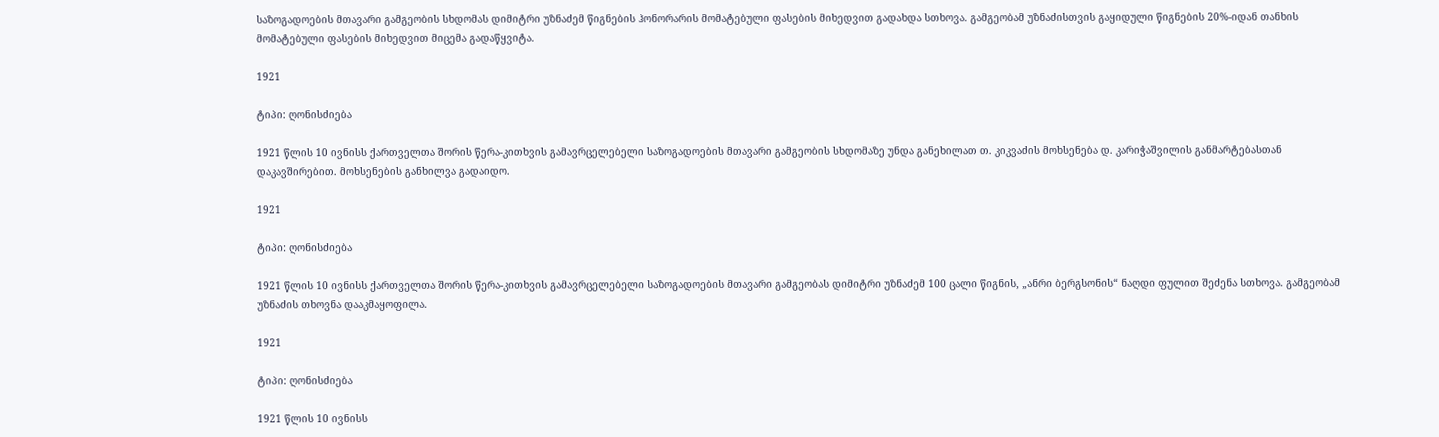საზოგადოების მთავარი გამგეობის სხდომას დიმიტრი უზნაძემ წიგნების ჰონორარის მომატებული ფასების მიხედვით გადახდა სთხოვა. გამგეობამ უზნაძისთვის გაყიდული წიგნების 20%-იდან თანხის მომატებული ფასების მიხედვით მიცემა გადაწყვიტა.

1921

ტიპი: ღონისძიება

1921 წლის 10 ივნისს ქართველთა შორის წერა-კითხვის გამავრცელებელი საზოგადოების მთავარი გამგეობის სხდომაზე უნდა განეხილათ თ. კიკვაძის მოხსენება დ. კარიჭაშვილის განმარტებასთან დაკავშირებით. მოხსენების განხილვა გადაიდო.

1921

ტიპი: ღონისძიება

1921 წლის 10 ივნისს ქართველთა შორის წერა-კითხვის გამავრცელებელი საზოგადოების მთავარი გამგეობას დიმიტრი უზნაძემ 100 ცალი წიგნის, „ანრი ბერგსონის“ ნაღდი ფულით შეძენა სთხოვა. გამგეობამ უზნაძის თხოვნა დააკმაყოფილა.

1921

ტიპი: ღონისძიება

1921 წლის 10 ივნისს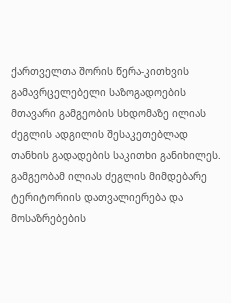ქართველთა შორის წერა-კითხვის გამავრცელებელი საზოგადოების მთავარი გამგეობის სხდომაზე ილიას ძეგლის ადგილის შესაკეთებლად თანხის გადადების საკითხი განიხილეს. გამგეობამ ილიას ძეგლის მიმდებარე ტერიტორიის დათვალიერება და მოსაზრებების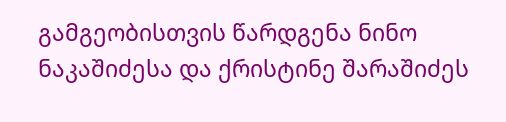გამგეობისთვის წარდგენა ნინო ნაკაშიძესა და ქრისტინე შარაშიძეს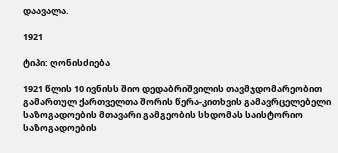დაავალა.

1921

ტიპი: ღონისძიება

1921 წლის 10 ივნისს შიო დედაბრიშვილის თავმჯდომარეობით გამართულ ქართველთა შორის წერა-კითხვის გამავრცელებელი საზოგადოების მთავარი გამგეობის სხდომას საისტორიო საზოგადოების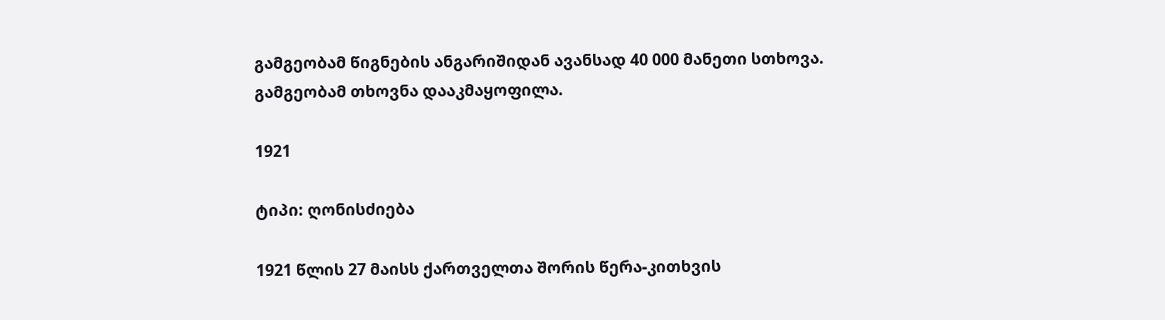გამგეობამ წიგნების ანგარიშიდან ავანსად 40 000 მანეთი სთხოვა. გამგეობამ თხოვნა დააკმაყოფილა.

1921

ტიპი: ღონისძიება

1921 წლის 27 მაისს ქართველთა შორის წერა-კითხვის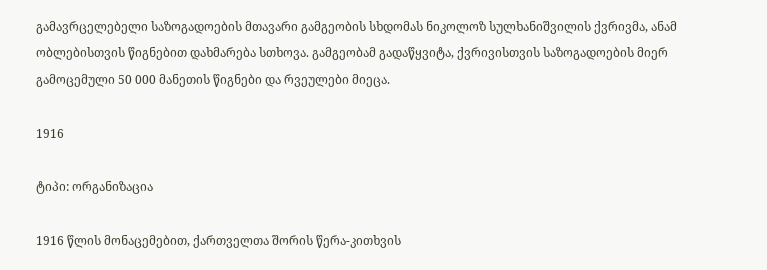გამავრცელებელი საზოგადოების მთავარი გამგეობის სხდომას ნიკოლოზ სულხანიშვილის ქვრივმა, ანამ ობლებისთვის წიგნებით დახმარება სთხოვა. გამგეობამ გადაწყვიტა, ქვრივისთვის საზოგადოების მიერ გამოცემული 50 000 მანეთის წიგნები და რვეულები მიეცა.

1916

ტიპი: ორგანიზაცია

1916 წლის მონაცემებით, ქართველთა შორის წერა-კითხვის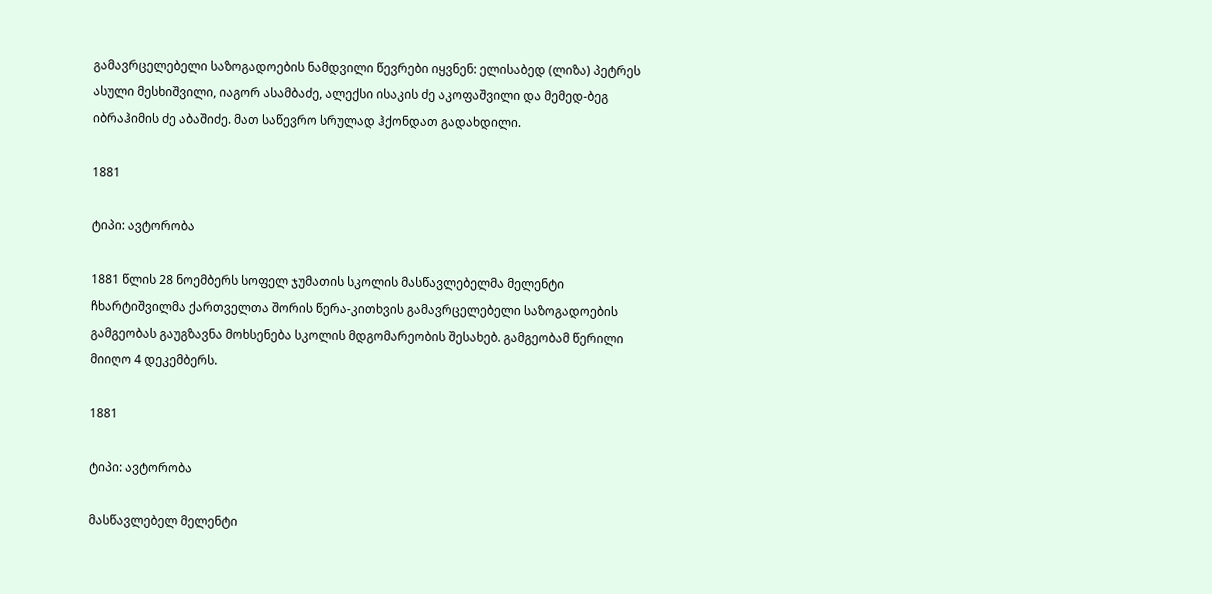გამავრცელებელი საზოგადოების ნამდვილი წევრები იყვნენ: ელისაბედ (ლიზა) პეტრეს ასული მესხიშვილი, იაგორ ასამბაძე, ალექსი ისაკის ძე აკოფაშვილი და მემედ-ბეგ იბრაჰიმის ძე აბაშიძე. მათ საწევრო სრულად ჰქონდათ გადახდილი.

1881

ტიპი: ავტორობა

1881 წლის 28 ნოემბერს სოფელ ჯუმათის სკოლის მასწავლებელმა მელენტი ჩხარტიშვილმა ქართველთა შორის წერა-კითხვის გამავრცელებელი საზოგადოების გამგეობას გაუგზავნა მოხსენება სკოლის მდგომარეობის შესახებ. გამგეობამ წერილი მიიღო 4 დეკემბერს.

1881

ტიპი: ავტორობა

მასწავლებელ მელენტი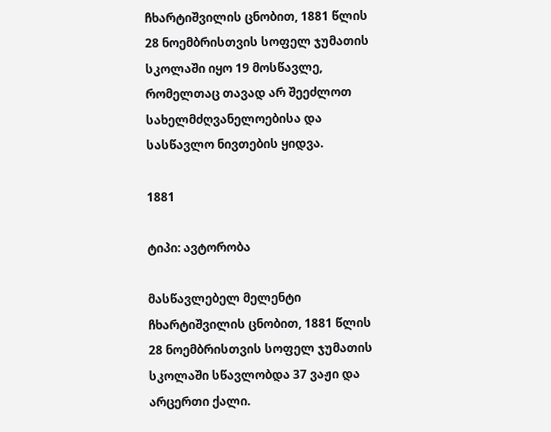ჩხარტიშვილის ცნობით, 1881 წლის 28 ნოემბრისთვის სოფელ ჯუმათის სკოლაში იყო 19 მოსწავლე, რომელთაც თავად არ შეეძლოთ სახელმძღვანელოებისა და სასწავლო ნივთების ყიდვა.

1881

ტიპი: ავტორობა

მასწავლებელ მელენტი ჩხარტიშვილის ცნობით, 1881 წლის 28 ნოემბრისთვის სოფელ ჯუმათის სკოლაში სწავლობდა 37 ვაჟი და არცერთი ქალი.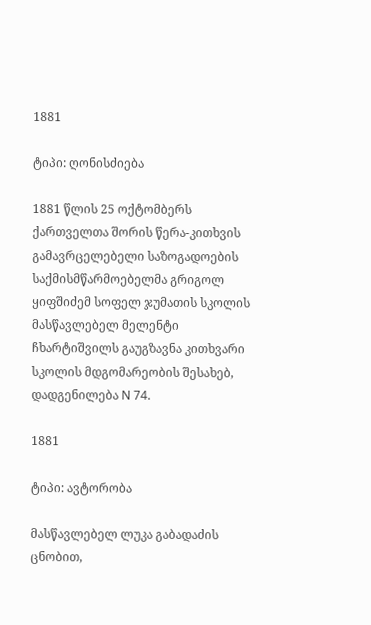1881

ტიპი: ღონისძიება

1881 წლის 25 ოქტომბერს ქართველთა შორის წერა-კითხვის გამავრცელებელი საზოგადოების საქმისმწარმოებელმა გრიგოლ ყიფშიძემ სოფელ ჯუმათის სკოლის მასწავლებელ მელენტი ჩხარტიშვილს გაუგზავნა კითხვარი სკოლის მდგომარეობის შესახებ, დადგენილება N 74.

1881

ტიპი: ავტორობა

მასწავლებელ ლუკა გაბადაძის ცნობით,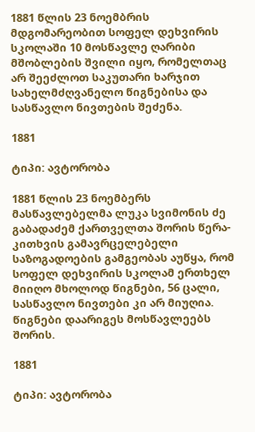1881 წლის 23 ნოემბრის მდგომარეობით სოფელ დეხვირის სკოლაში 10 მოსწავლე ღარიბი მშობლების შვილი იყო, რომელთაც არ შეეძლოთ საკუთარი ხარჯით სახელმძღვანელო წიგნებისა და სასწავლო ნივთების შეძენა.

1881

ტიპი: ავტორობა

1881 წლის 23 ნოემბერს მასწავლებელმა ლუკა სვიმონის ძე გაბადაძემ ქართველთა შორის წერა-კითხვის გამავრცელებელი საზოგადოების გამგეობას აუწყა, რომ სოფელ დეხვირის სკოლამ ერთხელ მიიღო მხოლოდ წიგნები, 56 ცალი, სასწავლო ნივთები კი არ მიუღია. წიგნები დაარიგეს მოსწავლეებს შორის.

1881

ტიპი: ავტორობა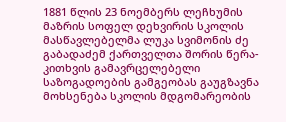1881 წლის 23 ნოემბერს ლეჩხუმის მაზრის სოფელ დეხვირის სკოლის მასწავლებელმა ლუკა სვიმონის ძე გაბადაძემ ქართველთა შორის წერა-კითხვის გამავრცელებელი საზოგადოების გამგეობას გაუგზავნა მოხსენება სკოლის მდგომარეობის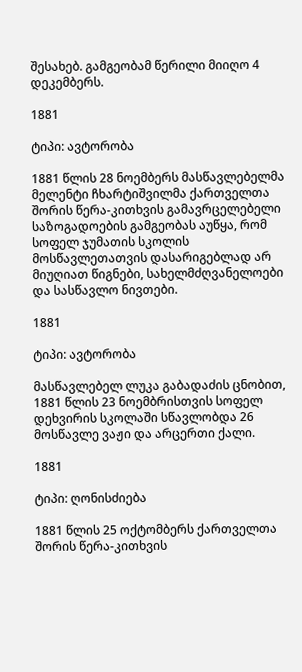შესახებ. გამგეობამ წერილი მიიღო 4 დეკემბერს.

1881

ტიპი: ავტორობა

1881 წლის 28 ნოემბერს მასწავლებელმა მელენტი ჩხარტიშვილმა ქართველთა შორის წერა-კითხვის გამავრცელებელი საზოგადოების გამგეობას აუწყა, რომ სოფელ ჯუმათის სკოლის მოსწავლეთათვის დასარიგებლად არ მიუღიათ წიგნები, სახელმძღვანელოები და სასწავლო ნივთები.

1881

ტიპი: ავტორობა

მასწავლებელ ლუკა გაბადაძის ცნობით, 1881 წლის 23 ნოემბრისთვის სოფელ დეხვირის სკოლაში სწავლობდა 26 მოსწავლე ვაჟი და არცერთი ქალი.

1881

ტიპი: ღონისძიება

1881 წლის 25 ოქტომბერს ქართველთა შორის წერა-კითხვის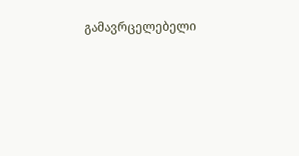გამავრცელებელი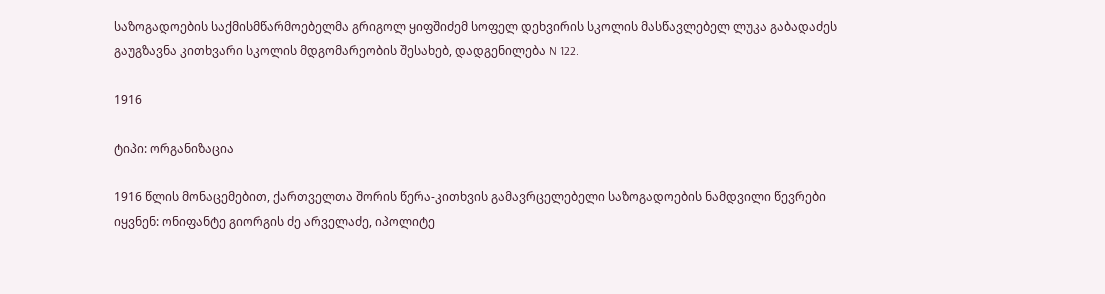საზოგადოების საქმისმწარმოებელმა გრიგოლ ყიფშიძემ სოფელ დეხვირის სკოლის მასწავლებელ ლუკა გაბადაძეს გაუგზავნა კითხვარი სკოლის მდგომარეობის შესახებ, დადგენილება N 122.

1916

ტიპი: ორგანიზაცია

1916 წლის მონაცემებით, ქართველთა შორის წერა-კითხვის გამავრცელებელი საზოგადოების ნამდვილი წევრები იყვნენ: ონიფანტე გიორგის ძე არველაძე, იპოლიტე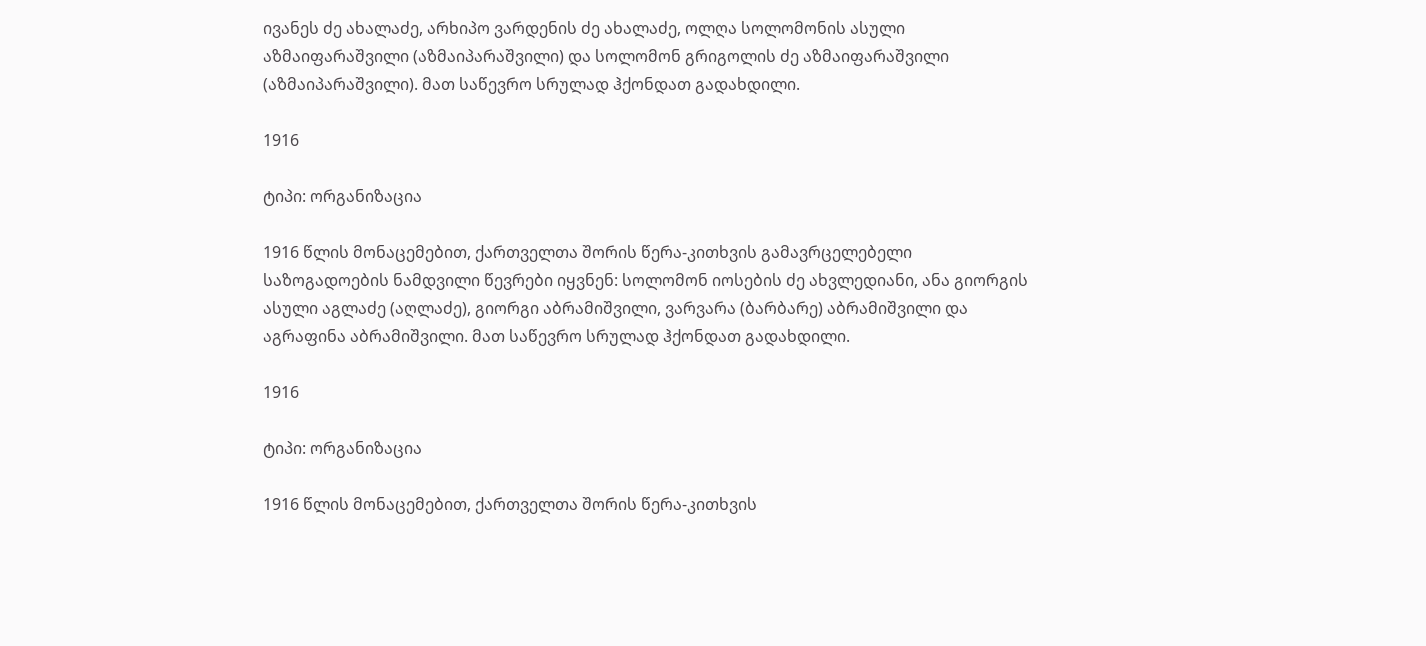ივანეს ძე ახალაძე, არხიპო ვარდენის ძე ახალაძე, ოლღა სოლომონის ასული აზმაიფარაშვილი (აზმაიპარაშვილი) და სოლომონ გრიგოლის ძე აზმაიფარაშვილი (აზმაიპარაშვილი). მათ საწევრო სრულად ჰქონდათ გადახდილი.

1916

ტიპი: ორგანიზაცია

1916 წლის მონაცემებით, ქართველთა შორის წერა-კითხვის გამავრცელებელი საზოგადოების ნამდვილი წევრები იყვნენ: სოლომონ იოსების ძე ახვლედიანი, ანა გიორგის ასული აგლაძე (აღლაძე), გიორგი აბრამიშვილი, ვარვარა (ბარბარე) აბრამიშვილი და აგრაფინა აბრამიშვილი. მათ საწევრო სრულად ჰქონდათ გადახდილი.

1916

ტიპი: ორგანიზაცია

1916 წლის მონაცემებით, ქართველთა შორის წერა-კითხვის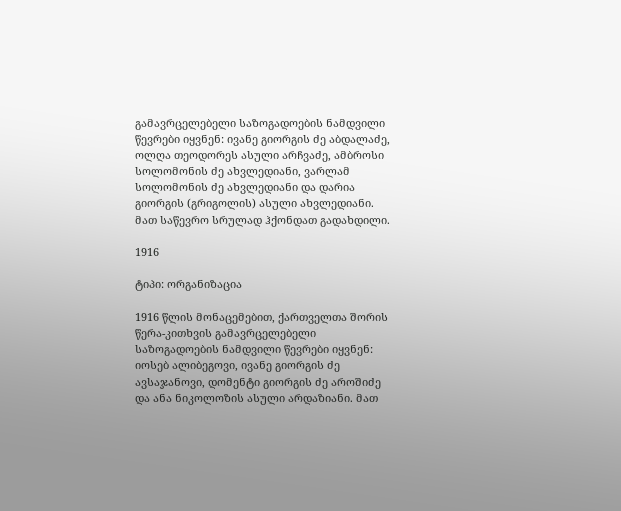გამავრცელებელი საზოგადოების ნამდვილი წევრები იყვნენ: ივანე გიორგის ძე აბდალაძე, ოლღა თეოდორეს ასული არჩვაძე, ამბროსი სოლომონის ძე ახვლედიანი, ვარლამ სოლომონის ძე ახვლედიანი და დარია გიორგის (გრიგოლის) ასული ახვლედიანი. მათ საწევრო სრულად ჰქონდათ გადახდილი.

1916

ტიპი: ორგანიზაცია

1916 წლის მონაცემებით, ქართველთა შორის წერა-კითხვის გამავრცელებელი საზოგადოების ნამდვილი წევრები იყვნენ: იოსებ ალიბეგოვი, ივანე გიორგის ძე ავსაჯანოვი, დომენტი გიორგის ძე აროშიძე და ანა ნიკოლოზის ასული არდაზიანი. მათ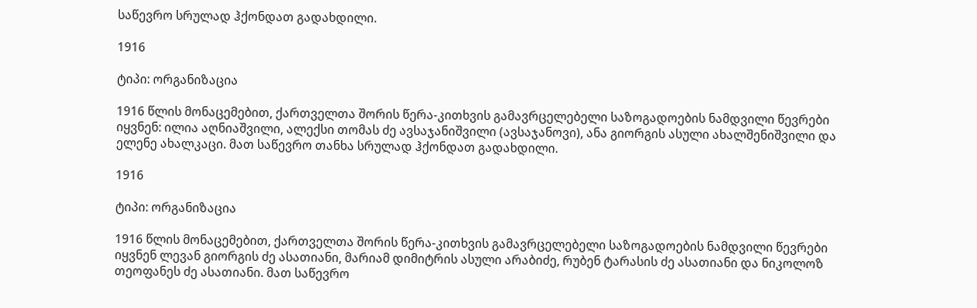საწევრო სრულად ჰქონდათ გადახდილი.

1916

ტიპი: ორგანიზაცია

1916 წლის მონაცემებით, ქართველთა შორის წერა-კითხვის გამავრცელებელი საზოგადოების ნამდვილი წევრები იყვნენ: ილია აღნიაშვილი, ალექსი თომას ძე ავსაჯანიშვილი (ავსაჯანოვი), ანა გიორგის ასული ახალშენიშვილი და ელენე ახალკაცი. მათ საწევრო თანხა სრულად ჰქონდათ გადახდილი.

1916

ტიპი: ორგანიზაცია

1916 წლის მონაცემებით, ქართველთა შორის წერა-კითხვის გამავრცელებელი საზოგადოების ნამდვილი წევრები იყვნენ ლევან გიორგის ძე ასათიანი, მარიამ დიმიტრის ასული არაბიძე, რუბენ ტარასის ძე ასათიანი და ნიკოლოზ თეოფანეს ძე ასათიანი. მათ საწევრო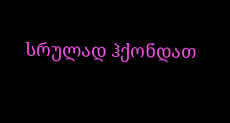სრულად ჰქონდათ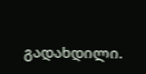გადახდილი.